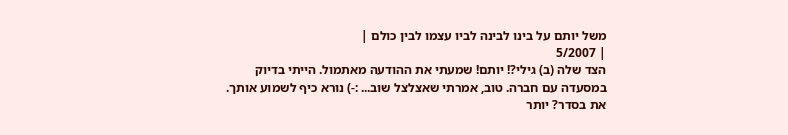משל יותם על בינו לבינה לביו עצמו לבין כולם |
| 5/2007
הצד שלה (ב) גילי?! יותם! שמעתי את ההודעה מאתמול. הייתי בדיוק במסעדה עם חברה. טוב, אמרתי שאצלצל שוב... :-) נורא כיף לשמוע אותך. את בסדר? יותר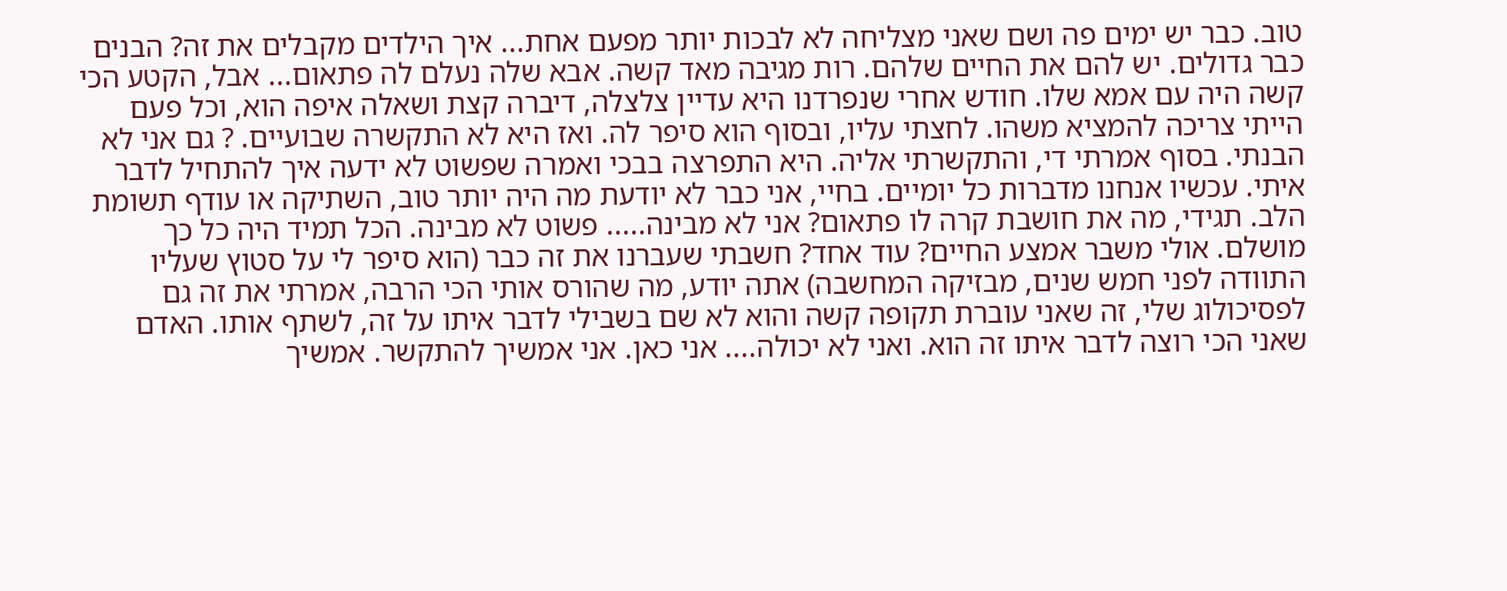טוב. כבר יש ימים פה ושם שאני מצליחה לא לבכות יותר מפעם אחת... איך הילדים מקבלים את זה? הבנים כבר גדולים. יש להם את החיים שלהם. רות מגיבה מאד קשה. אבא שלה נעלם לה פתאום... אבל, הקטע הכי קשה היה עם אמא שלו. חודש אחרי שנפרדנו היא עדיין צלצלה, דיברה קצת ושאלה איפה הוא, וכל פעם הייתי צריכה להמציא משהו. לחצתי עליו, ובסוף הוא סיפר לה. ואז היא לא התקשרה שבועיים. ? גם אני לא הבנתי. בסוף אמרתי די, והתקשרתי אליה. היא התפרצה בבכי ואמרה שפשוט לא ידעה איך להתחיל לדבר איתי. עכשיו אנחנו מדברות כל יומיים. בחיי, אני כבר לא יודעת מה היה יותר טוב, השתיקה או עודף תשומת הלב. תגידי, מה את חושבת קרה לו פתאום? אני לא מבינה..... פשוט לא מבינה. הכל תמיד היה כל כך מושלם. אולי משבר אמצע החיים? עוד אחד? חשבתי שעברנו את זה כבר (הוא סיפר לי על סטוץ שעליו התוודה לפני חמש שנים, מבזיקה המחשבה) אתה יודע, מה שהורס אותי הכי הרבה, אמרתי את זה גם לפסיכולוג שלי, זה שאני עוברת תקופה קשה והוא לא שם בשבילי לדבר איתו על זה, לשתף אותו. האדם שאני הכי רוצה לדבר איתו זה הוא. ואני לא יכולה.... אני כאן. אני אמשיך להתקשר. אמשיך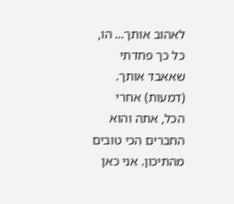לאהוב אותך... הו, כל כך פחדתי שאאבד אותך. (דמעות) אחרי הכל, אתה והוא החברים הכי טובים מהתיכון. אני כאן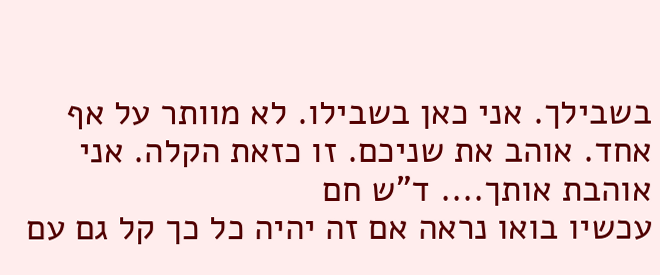בשבילך. אני כאן בשבילו. לא מוותר על אף אחד. אוהב את שניכם. זו כזאת הקלה. אני אוהבת אותך.... ד"ש חם
עכשיו בואו נראה אם זה יהיה כל כך קל גם עם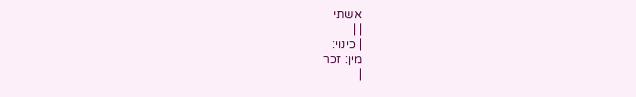אשתי
| |
| כינוי:
מין: זכר
|